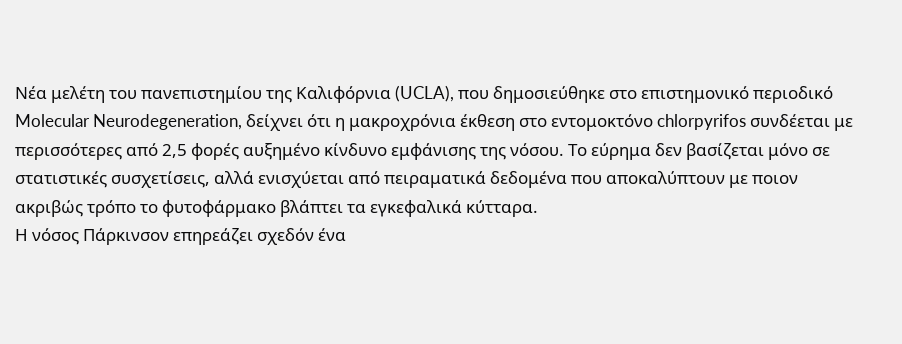Νέα μελέτη του πανεπιστημίου της Καλιφόρνια (UCLA), που δημοσιεύθηκε στο επιστημονικό περιοδικό Molecular Neurodegeneration, δείχνει ότι η μακροχρόνια έκθεση στο εντομοκτόνο chlorpyrifos συνδέεται με περισσότερες από 2,5 φορές αυξημένο κίνδυνο εμφάνισης της νόσου. Το εύρημα δεν βασίζεται μόνο σε στατιστικές συσχετίσεις, αλλά ενισχύεται από πειραματικά δεδομένα που αποκαλύπτουν με ποιον ακριβώς τρόπο το φυτοφάρμακο βλάπτει τα εγκεφαλικά κύτταρα.
Η νόσος Πάρκινσον επηρεάζει σχεδόν ένα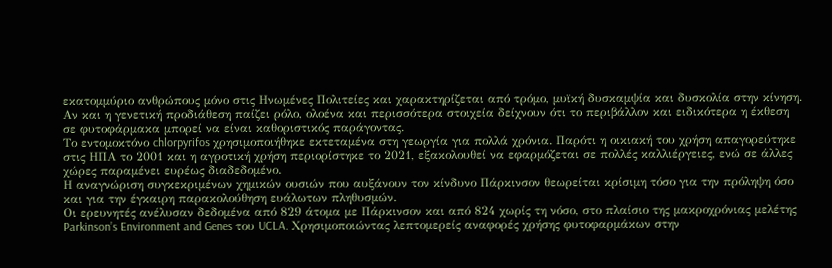εκατομμύριο ανθρώπους μόνο στις Ηνωμένες Πολιτείες και χαρακτηρίζεται από τρόμο, μυϊκή δυσκαμψία και δυσκολία στην κίνηση. Αν και η γενετική προδιάθεση παίζει ρόλο, ολοένα και περισσότερα στοιχεία δείχνουν ότι το περιβάλλον και ειδικότερα η έκθεση σε φυτοφάρμακα μπορεί να είναι καθοριστικός παράγοντας.
Το εντομοκτόνο chlorpyrifos χρησιμοποιήθηκε εκτεταμένα στη γεωργία για πολλά χρόνια. Παρότι η οικιακή του χρήση απαγορεύτηκε στις ΗΠΑ το 2001 και η αγροτική χρήση περιορίστηκε το 2021, εξακολουθεί να εφαρμόζεται σε πολλές καλλιέργειες, ενώ σε άλλες χώρες παραμένει ευρέως διαδεδομένο.
Η αναγνώριση συγκεκριμένων χημικών ουσιών που αυξάνουν τον κίνδυνο Πάρκινσον θεωρείται κρίσιμη τόσο για την πρόληψη όσο και για την έγκαιρη παρακολούθηση ευάλωτων πληθυσμών.
Οι ερευνητές ανέλυσαν δεδομένα από 829 άτομα με Πάρκινσον και από 824 χωρίς τη νόσο, στο πλαίσιο της μακροχρόνιας μελέτης Parkinson’s Environment and Genes του UCLA. Χρησιμοποιώντας λεπτομερείς αναφορές χρήσης φυτοφαρμάκων στην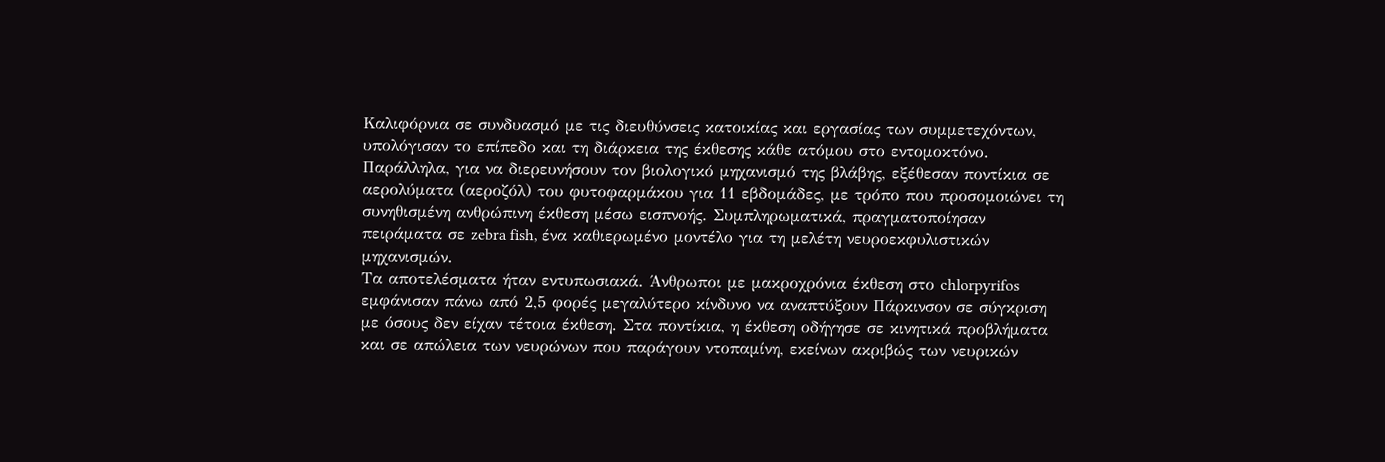Καλιφόρνια σε συνδυασμό με τις διευθύνσεις κατοικίας και εργασίας των συμμετεχόντων, υπολόγισαν το επίπεδο και τη διάρκεια της έκθεσης κάθε ατόμου στο εντομοκτόνο.
Παράλληλα, για να διερευνήσουν τον βιολογικό μηχανισμό της βλάβης, εξέθεσαν ποντίκια σε αερολύματα (αεροζόλ) του φυτοφαρμάκου για 11 εβδομάδες, με τρόπο που προσομοιώνει τη συνηθισμένη ανθρώπινη έκθεση μέσω εισπνοής. Συμπληρωματικά, πραγματοποίησαν πειράματα σε zebra fish, ένα καθιερωμένο μοντέλο για τη μελέτη νευροεκφυλιστικών μηχανισμών.
Τα αποτελέσματα ήταν εντυπωσιακά. Άνθρωποι με μακροχρόνια έκθεση στο chlorpyrifos εμφάνισαν πάνω από 2,5 φορές μεγαλύτερο κίνδυνο να αναπτύξουν Πάρκινσον σε σύγκριση με όσους δεν είχαν τέτοια έκθεση. Στα ποντίκια, η έκθεση οδήγησε σε κινητικά προβλήματα και σε απώλεια των νευρώνων που παράγουν ντοπαμίνη, εκείνων ακριβώς των νευρικών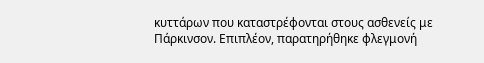κυττάρων που καταστρέφονται στους ασθενείς με Πάρκινσον. Επιπλέον, παρατηρήθηκε φλεγμονή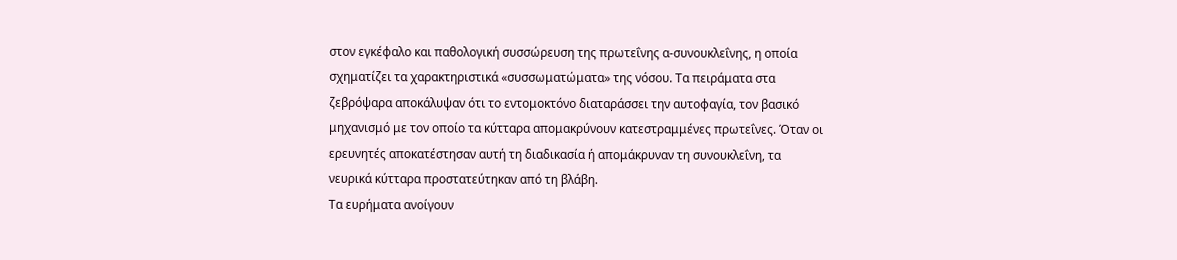στον εγκέφαλο και παθολογική συσσώρευση της πρωτεΐνης α-συνουκλεΐνης, η οποία σχηματίζει τα χαρακτηριστικά «συσσωματώματα» της νόσου. Τα πειράματα στα ζεβρόψαρα αποκάλυψαν ότι το εντομοκτόνο διαταράσσει την αυτοφαγία, τον βασικό μηχανισμό με τον οποίο τα κύτταρα απομακρύνουν κατεστραμμένες πρωτεΐνες. Όταν οι ερευνητές αποκατέστησαν αυτή τη διαδικασία ή απομάκρυναν τη συνουκλεΐνη, τα νευρικά κύτταρα προστατεύτηκαν από τη βλάβη.
Τα ευρήματα ανοίγουν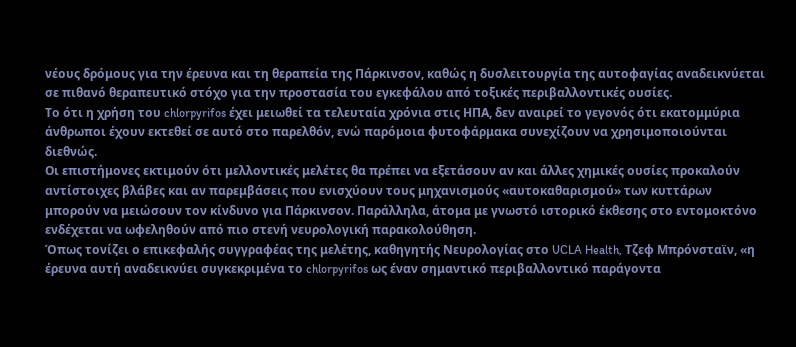νέους δρόμους για την έρευνα και τη θεραπεία της Πάρκινσον, καθώς η δυσλειτουργία της αυτοφαγίας αναδεικνύεται σε πιθανό θεραπευτικό στόχο για την προστασία του εγκεφάλου από τοξικές περιβαλλοντικές ουσίες.
Το ότι η χρήση του chlorpyrifos έχει μειωθεί τα τελευταία χρόνια στις ΗΠΑ, δεν αναιρεί το γεγονός ότι εκατομμύρια άνθρωποι έχουν εκτεθεί σε αυτό στο παρελθόν, ενώ παρόμοια φυτοφάρμακα συνεχίζουν να χρησιμοποιούνται διεθνώς.
Οι επιστήμονες εκτιμούν ότι μελλοντικές μελέτες θα πρέπει να εξετάσουν αν και άλλες χημικές ουσίες προκαλούν αντίστοιχες βλάβες και αν παρεμβάσεις που ενισχύουν τους μηχανισμούς «αυτοκαθαρισμού» των κυττάρων μπορούν να μειώσουν τον κίνδυνο για Πάρκινσον. Παράλληλα, άτομα με γνωστό ιστορικό έκθεσης στο εντομοκτόνο ενδέχεται να ωφεληθούν από πιο στενή νευρολογική παρακολούθηση.
Όπως τονίζει ο επικεφαλής συγγραφέας της μελέτης, καθηγητής Νευρολογίας στο UCLA Health, Τζεφ Μπρόνσταϊν, «η έρευνα αυτή αναδεικνύει συγκεκριμένα το chlorpyrifos ως έναν σημαντικό περιβαλλοντικό παράγοντα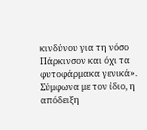κινδύνου για τη νόσο Πάρκινσον και όχι τα φυτοφάρμακα γενικά». Σύμφωνα με τον ίδιο, η απόδειξη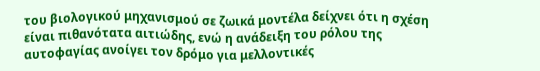του βιολογικού μηχανισμού σε ζωικά μοντέλα δείχνει ότι η σχέση είναι πιθανότατα αιτιώδης, ενώ η ανάδειξη του ρόλου της αυτοφαγίας ανοίγει τον δρόμο για μελλοντικές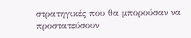στρατηγικές που θα μπορούσαν να προστατεύσουν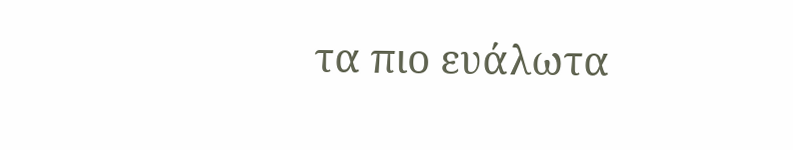τα πιο ευάλωτα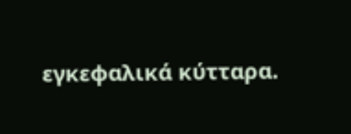εγκεφαλικά κύτταρα.